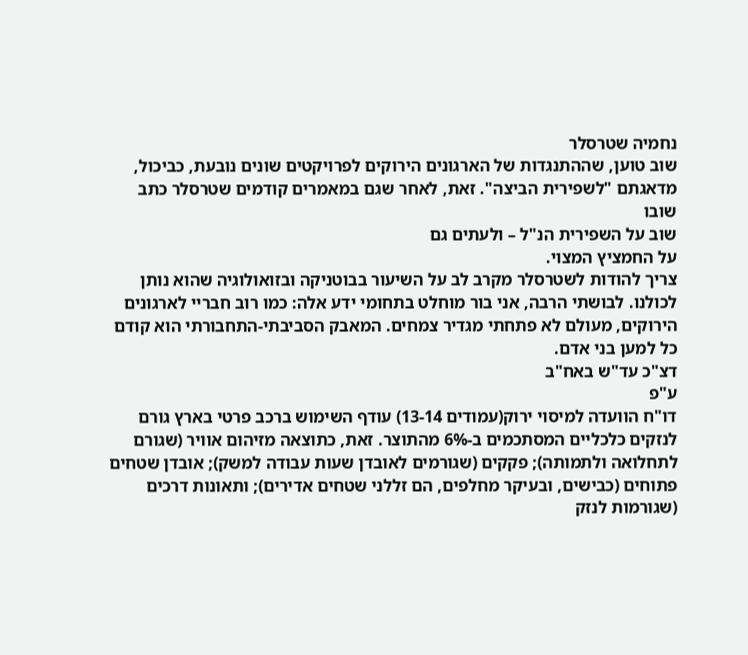נחמיה שטרסלר
שוב טוען, שההתנגדות של הארגונים הירוקים לפרויקטים שונים נובעת, כביכול, מדאגתם "לשפירית הביצה". זאת, לאחר שגם במאמרים קודמים שטרסלר כתב
שובו
שוב על השפירית הנ"ל – ולעתים גם
על החמציץ המצוי.
צריך להודות לשטרסלר מקרב לב על השיעור בבוטניקה ובזואולוגיה שהוא נותן לכולנו. לבושתי הרבה, אני בור מוחלט בתחומי ידע אלה: כמו רוב חבריי לארגונים הירוקים, מעולם לא פתחתי מגדיר צמחים. המאבק הסביבתי-התחבורתי הוא קודם כל למען בני אדם.
דצ"כ עד"ש באח"ב
ע"פ
דו"ח הוועדה למיסוי ירוק(עמודים 13-14) עודף השימוש ברכב פרטי בארץ גורם לנזקים כלכליים המסתכמים ב-6% מהתוצר. זאת, כתוצאה מזיהום אוויר (שגורם לתחלואה ולתמותה); פקקים (שגורמים לאובדן שעות עבודה למשק); אובדן שטחים פתוחים (כבישים, ובעיקר מחלפים, הם זללני שטחים אדירים); ותאונות דרכים (שגורמות לנזק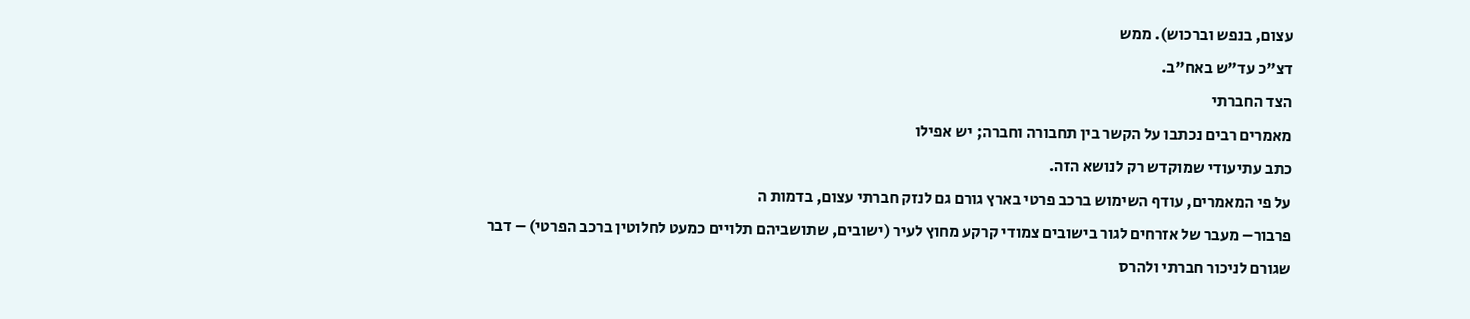עצום, בנפש וברכוש). ממש
דצ"כ עד"ש באח"ב.
הצד החברתי
מאמרים רבים נכתבו על הקשר בין תחבורה וחברה; יש אפילו
כתב עתיעודי שמוקדש רק לנושא הזה.
על פי המאמרים, עודף השימוש ברכב פרטי בארץ גורם גם לנזק חברתי עצום, בדמות ה
פרבור– מעבר של אזרחים לגור בישובים צמודי קרקע מחוץ לעיר (ישובים, שתושביהם תלויים כמעט לחלוטין ברכב הפרטי) – דבר שגורם לניכור חברתי ולהרס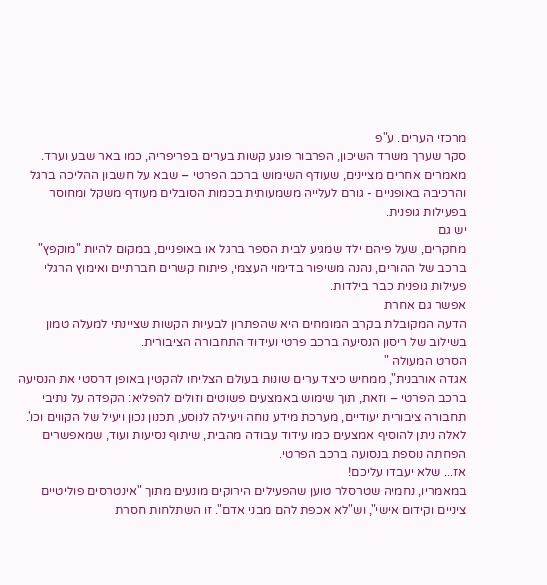מרכזי הערים. ע"פ
סקר שערך משרד השיכון, הפרבור פוגע קשות בערים בפריפריה, כמו באר שבע וערד.
מאמרים אחרים מציינים, שעודף השימוש ברכב הפרטי – שבא על חשבון ההליכה ברגל והרכיבה באופניים - גורם לעלייה משמעותית בכמות הסובלים מעודף משקל ומחוסר בפעילות גופנית.
יש גם
מחקרים, שעל פיהם ילד שמגיע לבית הספר ברגל או באופניים, במקום להיות "מוקפץ" ברכב של ההורים, נהנה משיפור בדימוי העצמי, פיתוח קשרים חברתיים ואימוץ הרגלי פעילות גופנית כבר בילדות.
אפשר גם אחרת
הדעה המקובלת בקרב המומחים היא שהפתרון לבעיות הקשות שציינתי למעלה טמון בשילוב של ריסון הנסיעה ברכב פרטי ועידוד התחבורה הציבורית.
הסרט המעולה "
אגדה אורבנית", ממחיש כיצד ערים שונות בעולם הצליחו להקטין באופן דרסטי את הנסיעה ברכב הפרטי – וזאת, תוך שימוש באמצעים פשוטים וזולים להפליא: הקפדה על נתיבי תחבורה ציבורית יעודיים, מערכת מידע נוחה ויעילה לנוסע, תכנון נכון ויעיל של הקווים וכו'.
לאלה ניתן להוסיף אמצעים כמו עידוד עבודה מהבית, שיתוף נסיעות ועוד, שמאפשרים הפחתה נוספת בנסועה ברכב הפרטי.
אז... שלא יעבדו עליכם!
במאמריו, נחמיה שטרסלר טוען שהפעילים הירוקים מונעים מתוך "אינטרסים פוליטיים ציניים וקידום אישי", וש"לא אכפת להם מבני אדם". זו השתלחות חסרת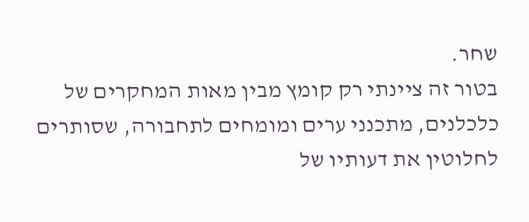שחר.
בטור זה ציינתי רק קומץ מבין מאות המחקרים של כלכלנים, מתכנני ערים ומומחים לתחבורה, שסותרים לחלוטין את דעותיו של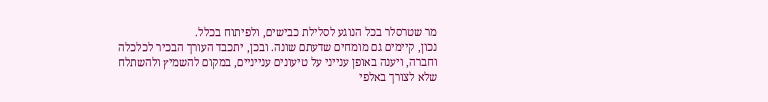מר שטרסלר בכל הנוגע לסלילת כבישים, ולפיתוח בכלל.
נכון, קיימים גם מומחים שדעתם שונה. ובכן, יתכבד העורך הבכיר לכלכלה וחברה, ויענה באופן ענייני על טיעונים ענייניים, במקום להשמיץ ולהשתלח שלא לצורך באלפי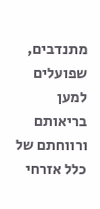מתנדבים, שפועלים למען בריאותם ורווחתם של כלל אזרחי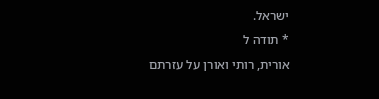ישראל.
* תודה ל
אורית, רותי ואורן על עזרתם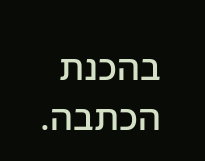בהכנת הכתבה.